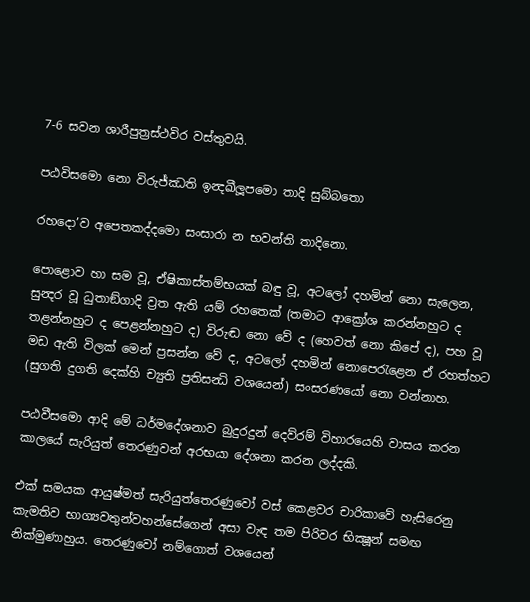7-6 සවන ශාරීපුත්‍රස්ථවිර වස්තුවයි.

පඨවිසමො නො විරුජ්ඣති ඉන්‍දඛීලූපමො තාදි සුබ්බතො

රහදො’ව අපෙතකද්දමො සංසාරා න භවන්ති තාදිනො.

පොළොව හා සම වූ, ඒෂිකාස්තම්භයක් බඳු වූ, අටලෝ දහමින් නො සැලෙන, සුන්‍දර වූ ධුතාඞ්ගාදි ව්‍රත ඇති යම් රහතෙක් (තමාට ආක්‍රෝශ කරන්නහුට ද තළන්නහුට ද පෙළන්නහුට ද) විරුඬ නො වේ ද (හෙවත් නො කිපේ ද), පහ වූ මඩ ඇති විලක් මෙන් ප්‍රසන්න වේ ද, අටලෝ දහමින් නොපෙරැළෙන ඒ රහත්හට (සුගති දුගති දෙක්හි ච්‍යුති ප්‍රතිසන්‍ධි වශයෙන්) සංසරණයෝ නො වන්නාහ.

පඨවීසමො ආදි මේ ධර්මදේශනාව බුදුරදුන් දෙව්රම් විහාරයෙහි වාසය කරන කාලයේ සැරියුත් තෙරණුවන් අරභයා දේශනා කරන ලද්දකි.

එක් සමයක ආයුෂ්මත් සැරියුත්තෙරණුවෝ වස් කෙළවර චාරිකාවේ හැසිරෙනු කැමතිව භාග්‍යවතුන්වහන්සේගෙන් අසා වැඳ තම පිරිවර භික්‍ෂූන් සමඟ නික්මුණාහුය. තෙරණුවෝ නම්ගොත් වශයෙන්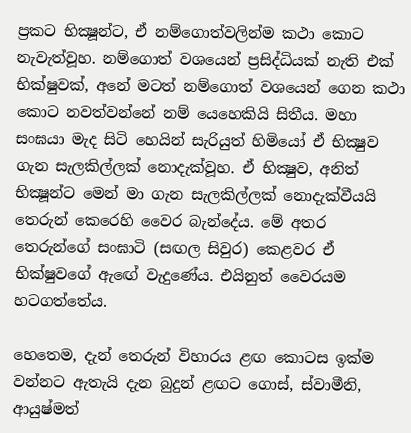ප්‍ර‍කට භික්‍ෂූන්ට, ඒ නම්ගොත්වලින්ම කථා කොට නැවැත්වූහ. නම්ගොත් වශයෙන් ප්‍ර‍සිද්ධියක් නැති එක් භික්ෂුවක්, අනේ මටත් නම්ගොත් වශයෙන් ගෙන කථා කොට නවත්වන්නේ නම් යෙහෙකියි සිතීය. මහා සංඝයා මැද සිටි හෙයින් සැරියුත් හිමියෝ ඒ භික්‍ෂුව ගැන සැලකිල්ලක් නොදැක්වූහ. ඒ භික්‍ෂුව, අනිත් භික්‍ෂූන්ට මෙන් මා ගැන සැලකිල්ලක් නොදැක්වීයයි තෙරුන් කෙරෙහි වෛර බැන්දේය. මේ අතර තෙරුන්ගේ සංඝාටි (සඟල සිවුර) කෙළවර ඒ භික්ෂුවගේ ඇඟේ වැදුණේය. එයිනුත් වෛරයම හටගත්තේය.

හෙතෙම, දැන් තෙරුන් විහාරය ළඟ කොටස ඉක්ම වන්නට ඇතැයි දැන බුදුන් ළඟට ගොස්, ස්වාමීනි, ආයුෂ්මත්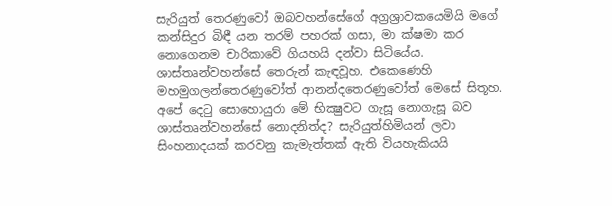සැරියුත් තෙරණුවෝ ඔබවහන්සේගේ අග්‍ර‍ශ්‍රාවකයෙමියි මගේ කන්සිදුර බිඳී යන තරම් පහරක් ගසා, මා ක්ෂමා කර නොගෙනම චාරිකාවේ ගියහයි දන්වා සිටියේය. ශාස්තෘන්වහන්සේ තෙරුන් කැඳවූහ. එකෙණෙහි මහමුගලන්තෙරණුවෝත් ආනන්දතෙරණුවෝත් මෙසේ සිතූහ. අපේ දෙටු සොහොයුරා මේ භික්‍ෂුවට ගැසූ නොගැසූ බව ශාස්තෘන්වහන්සේ නොදනිත්ද? සැරියුත්හිමියන් ලවා සිංහනාදයක් කරවනු කැමැත්තක් ඇති වියහැකියයි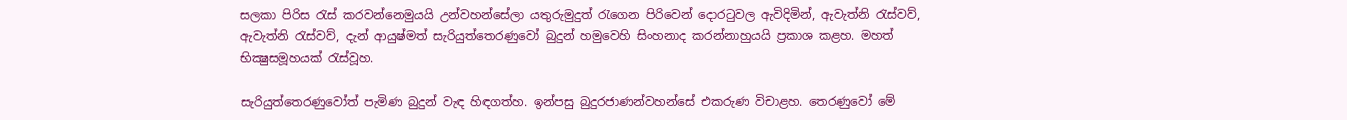සලකා පිරිස රැස් කරවන්නෙමුයයි උන්වහන්සේලා යතුරුමුදුත් රැගෙන පිරිවෙන් දොරටුවල ඇවිදිමින්, ඇවැත්නි රැස්වව්, ඇවැත්නි රැස්වව්, දැන් ආයුෂ්මත් සැරියුත්තෙරණුවෝ බුදුන් හමුවෙහි සිංහනාද කරන්නාහුයයි ප්‍ර‍කාශ කළහ. මහත් භික්‍ෂුසමූහයක් රැස්වූහ.

සැරියුත්තෙරණුවෝත් පැමිණ බුදුන් වැඳ හිඳගත්හ. ඉන්පසු බුදුරජාණන්වහන්සේ එකරුණ විචාළහ. තෙරණුවෝ මේ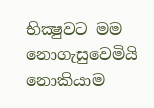භික්‍ෂුවට මම නොගැසුවෙමියි නොකියාම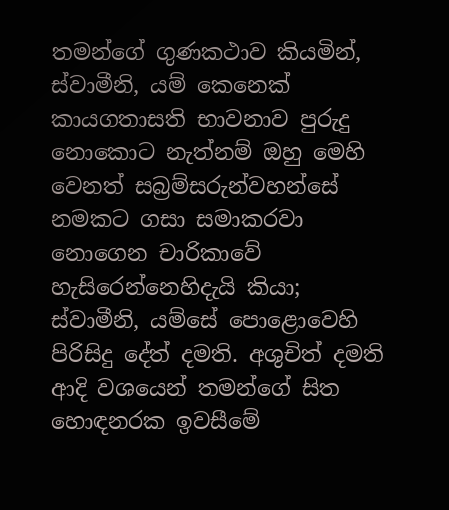තමන්ගේ ගුණකථාව කියමින්, ස්වාමීනි, යම් කෙනෙක් කායගතාසති භාවනාව පුරුදු නොකොට නැත්නම් ඔහු මෙහි වෙනත් සබ්‍ර‍ම්සරුන්වහන්සේ නමකට ගසා සමාකරවා නොගෙන චාරිකාවේ හැසිරෙන්නෙහිදැයි කියා; ස්වාමීනි, යම්සේ පොළොවෙහි පිරිසිදු දේත් දමති. අශුචිත් දමති ආදි වශයෙන් තමන්ගේ සිත හොඳනරක ඉවසීමේ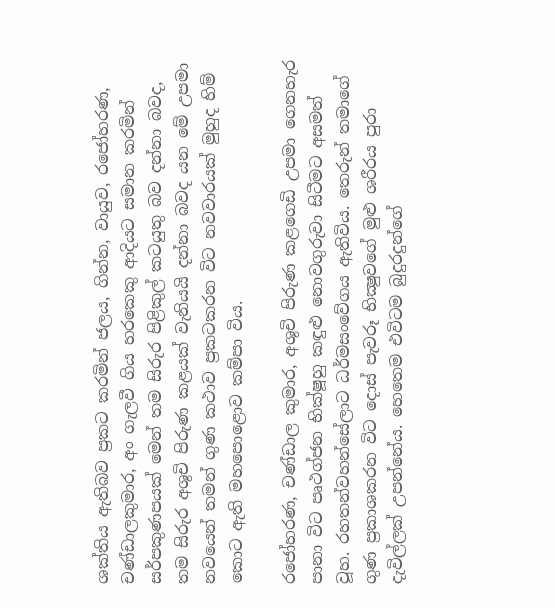ශක්තිය ඇතිබව ප්‍ර‍කට කරමින් ජලය, ගින්න, වායුව, රජෝහරණ, චණ්ඩාලකුමාර, අං ගැලවී ගිය හරකෙකු ආදියට සමාන කරමින් සර්පකුණපයක් මෙන් තම සිරුර පිළිකුල් කටයුතු බව දන්නා බවද, තම සිරුර අශුචි පිරුණ කළයක් වැනියයි දන්නා බවද යන මේ උපමා නවයෙන් තමන් ගුණ කථාව ප්‍ර‍කටකරන විට නවවාරයක් මුහුද හිම් කොට ඇති මහපොළොව කම්පා විය.

රජෝහරණ, චණ්ඩාල කුමාර, අශුචි පිරුණ කළගෙඩි උපමා ගෙනහැර පානා විට පෘථග්ජන භික්ෂූහු කඳුළු නොවගුරුවා සිටීමට අසමත් වූහ. රහතන්වහන්සේලාට ධර්මසංවේගය ඇතිවිය. තෙරුන් තමාගේ ගුණ ප්‍ර‍කාශකරන විට දොස් පැවරූ භික්‍ෂුවගේ මුළු ශරීරය පුරා දැවිල්ලක් උපන්නේය. හෙතෙම එවිටම බුදුරදුන්ගේ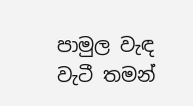පාමුල වැඳ වැටී තමන්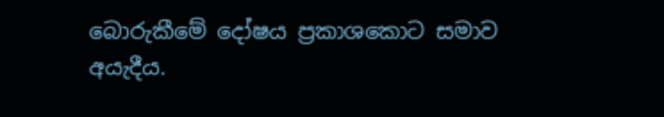බොරුකීමේ දෝෂය ප්‍ර‍කාශකොට සමාව අයැදීය.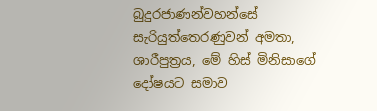බුදුරජාණන්වහන්සේ සැරියුත්තෙරණුවන් අමතා, ශාරීපුත්‍ර‍ය, මේ හිස් මිනිසාගේ දෝෂයට සමාව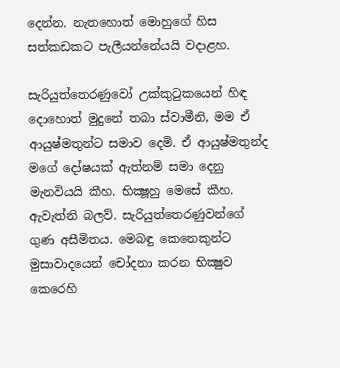දෙන්න. නැතහොත් මොහුගේ හිස සත්කඩකට පැලීයන්නේයයි වදාළහ.

සැරියුත්තෙරණුවෝ උක්කුටුකයෙන් හිඳ දොහොත් මුදුනේ තබා ස්වාමීනි, මම ඒ ආයුෂ්මතුන්ට සමාව දෙමි. ඒ ආයුෂ්මතුන්ද මගේ දෝෂයක් ඇත්නම් සමා දෙනු මැනවියයි කීහ. භික්‍ෂූහු මෙසේ කීහ. ඇවැත්නි බලව්. සැරියුත්තෙරණුවන්ගේ ගුණ අසීමිතය. මෙබඳු කෙනෙකුන්ට මුසාවාදයෙන් චෝදනා කරන භික්‍ෂුව කෙරෙහි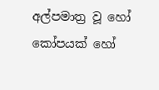අල්පමාත්‍ර‍ වූ හෝ කෝපයක් හෝ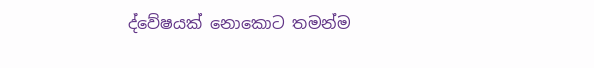ද්වේෂයක් නොකොට තමන්ම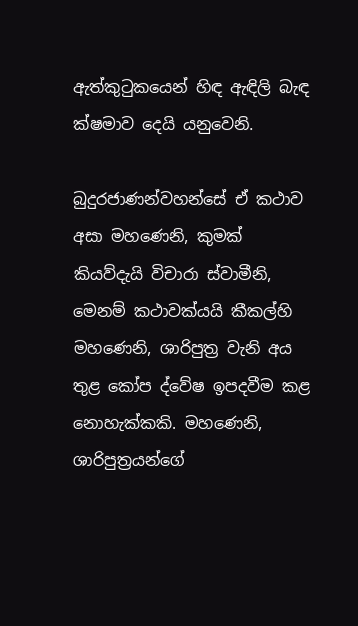ඇත්කුටුකයෙන් හිඳ ඇඳිලි බැඳ ක්ෂමාව දෙයි යනුවෙනි.

බුදුරජාණන්වහන්සේ ඒ කථාව අසා මහණෙනි, කුමක් කියව්දැයි විචාරා ස්වාමීනි, මෙනම් කථාවක්යයි කීකල්හි මහණෙනි, ශාරිපුත්‍ර‍ වැනි අය තුළ කෝප ද්වේෂ ඉපදවීම කළ නොහැක්කකි. මහණෙනි, ශාරිපුත්‍ර‍යන්ගේ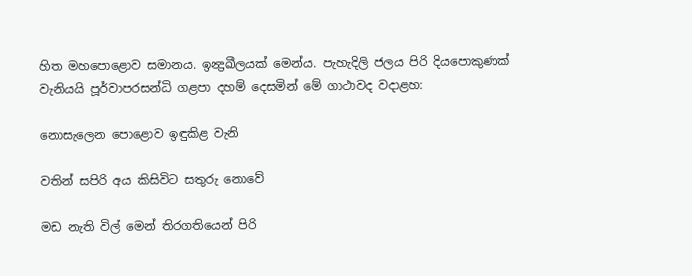හිත මහපොළොව සමානය. ඉන්‍ද්‍ර‍ඛීලයක් මෙන්ය. පැහැදිලි ජලය පිරි දියපොකුණක් වැනියයි පූර්වාපරසන්ධි ගළපා දහම් දෙසමින් මේ ගාථාවද වදාළහ:

නොසැලෙන පොළොව ඉඳුකිළ වැනි

වතින් සපිරි අය කිසිවිට සතුරු නොවේ

මඩ නැති විල් මෙන් තිරගතියෙන් පිරි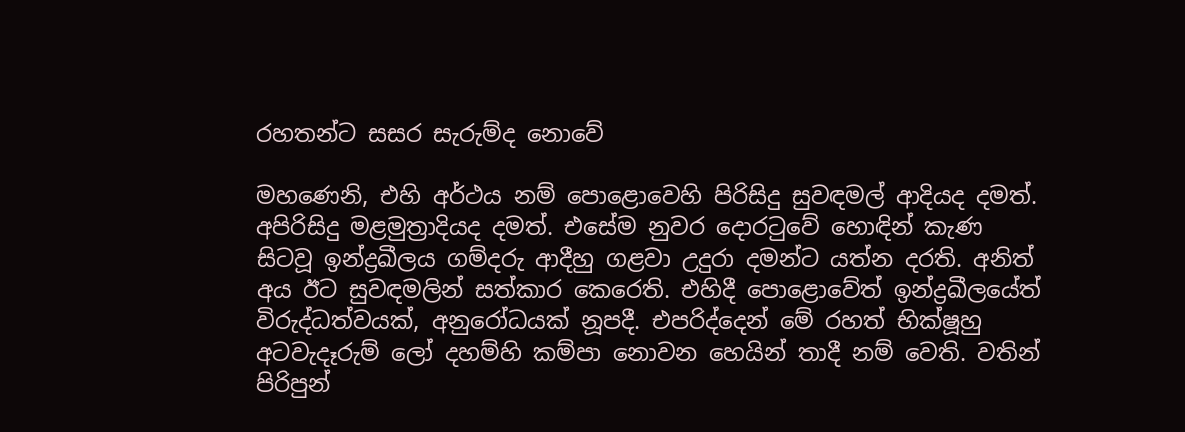රහතන්ට සසර සැරුම්ද නොවේ

මහණෙනි, එහි අර්ථය නම් පොළොවෙහි පිරිසිදු සුවඳමල් ආදියද දමත්. අපිරිසිදු මළමුත්‍රාදියද දමත්. එසේම නුවර දොරටුවේ හොඳින් කැණ සිටවූ ඉන්ද්‍ර‍ඛීලය ගම්දරු ආදීහු ගළවා උදුරා දමන්ට යත්න දරති. අනිත් අය ඊට සුවඳමලින් සත්කාර කෙරෙති. එහිදී පොළොවේත් ඉන්ද්‍ර‍ඛීලයේත් විරුද්ධත්වයක්, අනුරෝධයක් නූපදී. එපරිද්දෙන් මේ රහත් භික්ෂූහු අටවැදෑරුම් ලෝ දහම්හි කම්පා නොවන හෙයින් තාදී නම් වෙති. වතින් පිරිපුන්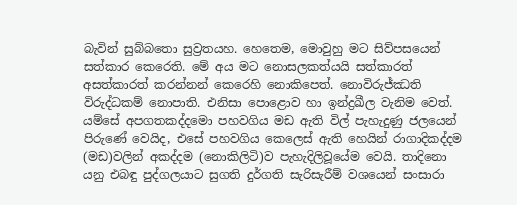බැවින් සුබ්බතො සුව්‍ර‍තයහ. හෙතෙම, මොවුහු මට සිව්පසයෙන් සත්කාර කෙරෙති. මේ අය මට නොසලකත්යයි සත්කාරත් අසත්කාරත් කරන්නන් කෙරෙහි නොකිපෙත්. නොවිරුජ්ඣති විරුද්ධකම් නොපාති. එනිසා පොළොව හා ඉන්ද්‍ර‍ඛීල වැනිම වෙත්. යම්සේ අපගතකද්දමො පහවගිය මඩ ඇති විල් පැහැදුණු ජලයෙන් පිරුණේ වෙයිද, එසේ පහවගිය කෙලෙස් ඇති හෙයින් රාගාදිකද්දම (මඩ)වලින් අකද්දම (නොකිලිටි)ව පැහැදිලිවූයේම වෙයි. තාදිනො යනු එබඳු පුද්ගලයාට සුගති දුර්ගති සැරිසැරීම් වශයෙන් සංසාරා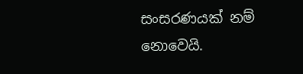සංසරණයක් නම් නොවෙයි.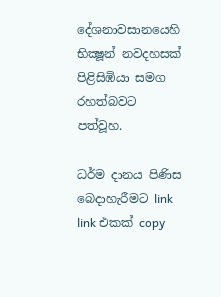දේශනාවසානයෙහි භික්‍ෂූන් නවදහසක් පිළිසිඹියා සමග රහත්බවට පත්වූහ.

ධර්ම දානය පිණිස බෙදාහැරීමට link link එකක් copy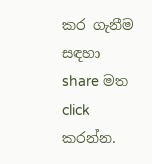කර ගැනීම සඳහා share මත click කරන්න.